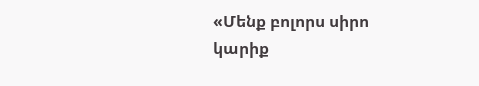«Մենք բոլորս սիրո կարիք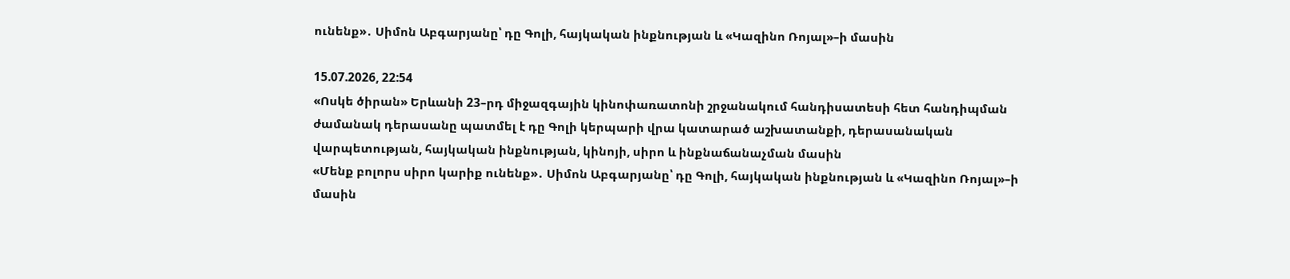ունենք»․ Սիմոն Աբգարյանը՝ դը Գոլի, հայկական ինքնության և «Կազինո Ռոյալ»–ի մասին

15.07.2026, 22:54
«Ոսկե ծիրան» Երևանի 23–րդ միջազգային կինոփառատոնի շրջանակում հանդիսատեսի հետ հանդիպման ժամանակ դերասանը պատմել է դը Գոլի կերպարի վրա կատարած աշխատանքի, դերասանական վարպետության, հայկական ինքնության, կինոյի, սիրո և ինքնաճանաչման մասին
«Մենք բոլորս սիրո կարիք ունենք»․ Սիմոն Աբգարյանը՝ դը Գոլի, հայկական ինքնության և «Կազինո Ռոյալ»–ի մասին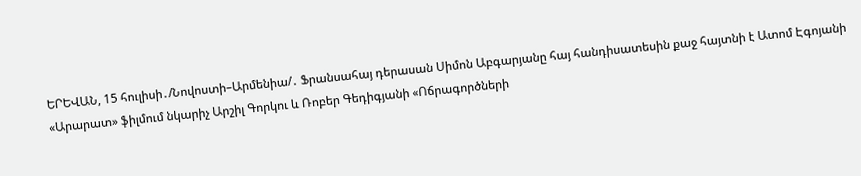ԵՐԵՎԱՆ, 15 հուլիսի․/Նովոստի–Արմենիա/․ Ֆրանսահայ դերասան Սիմոն Աբգարյանը հայ հանդիսատեսին քաջ հայտնի է Ատոմ Էգոյանի «Արարատ» ֆիլմում նկարիչ Արշիլ Գորկու և Ռոբեր Գեդիգյանի «Ոճրագործների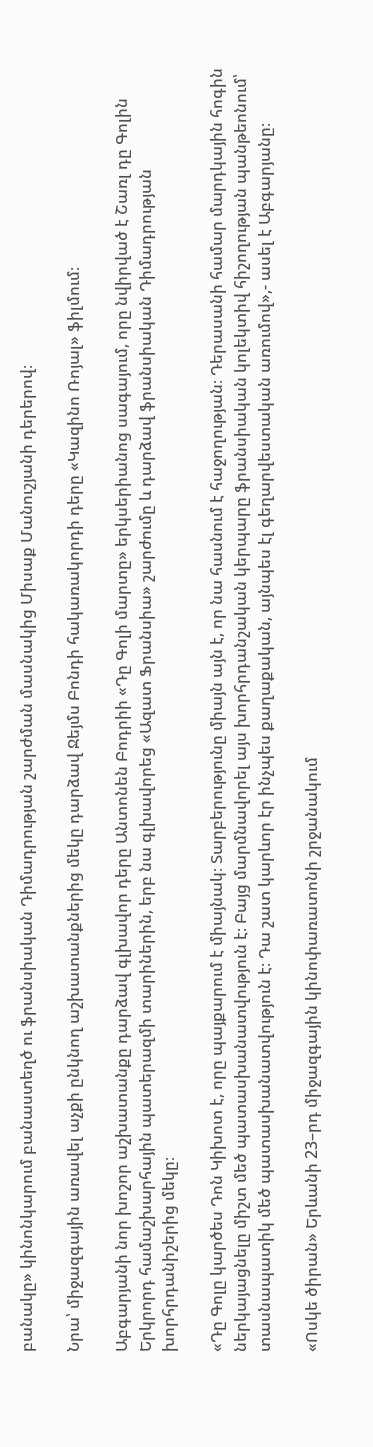բանակը» կինոնկարում բանաստեղծ ու ֆրանսիական Դիմադրության շարժման մասնակից Միսաք Մանուշյանի դերերով։

Նրա՝ միջազգային առավել աչքի ընկնող աշխատանքներից մեկը դարձավ Ջեյմս Բոնդի հակառակորդի դերը «Կազինո Ռոյալ» ֆիլմում։

Աբգարյանի նոր խոշոր աշխատանքը դարձավ գլխավոր դերը Անտոնեն Բոդրիի «Դը Գոլի մարտը» երկսերիանոց սագայում, որը նվիրված է Շառլ դը Գոլին Երկրորդ համաշխարհային պատերազմի տարիներին, երբ նա գլխավորեց «Ազատ Ֆրանսիա» շարժումը և դարձավ ֆրանսիական Դիմադրության խորհրդանիշերից մեկը։

«Դը Գոլը կարծես Դոն Կիխոտ է, որը պայքարում է միայնակ։ Տարբերությունը միայն այն է, որ նա հասնում է հաջողության։ Դերասանի համար մարդկային հոգին ներկայացնելը միշտ մեծ պատասխանատվություն է։ Բայց մարմնավորել այս խորհրդանշական կերպարը ֆրանսիական կոլեկտիվ հիշողության պանթեոնում՝ տասնապատիկ մեծ պատասխանատվություն է։ Դա շատ կարևոր էր ինչպես քաղաքական, այնպես էլ գեղարվեստական առումով»,- ասել է Աբգարյանը։

«Ոսկե ծիրան» Երևանի 23–րդ միջազգային կինոփառատոնի շրջանակում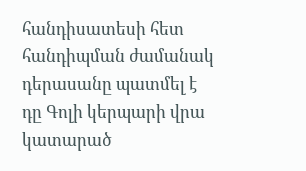հանդիսատեսի հետ հանդիպման ժամանակ դերասանը պատմել է դը Գոլի կերպարի վրա կատարած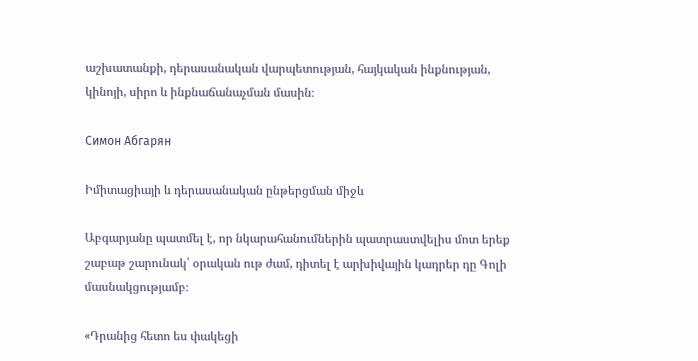աշխատանքի, դերասանական վարպետության, հայկական ինքնության, կինոյի, սիրո և ինքնաճանաչման մասին։

Симон Абгарян

Իմիտացիայի և դերասանական ընթերցման միջև

Աբգարյանը պատմել է, որ նկարահանումներին պատրաստվելիս մոտ երեք շաբաթ շարունակ՝ օրական ութ ժամ, դիտել է արխիվային կադրեր դը Գոլի մասնակցությամբ։

«Դրանից հետո ես փակեցի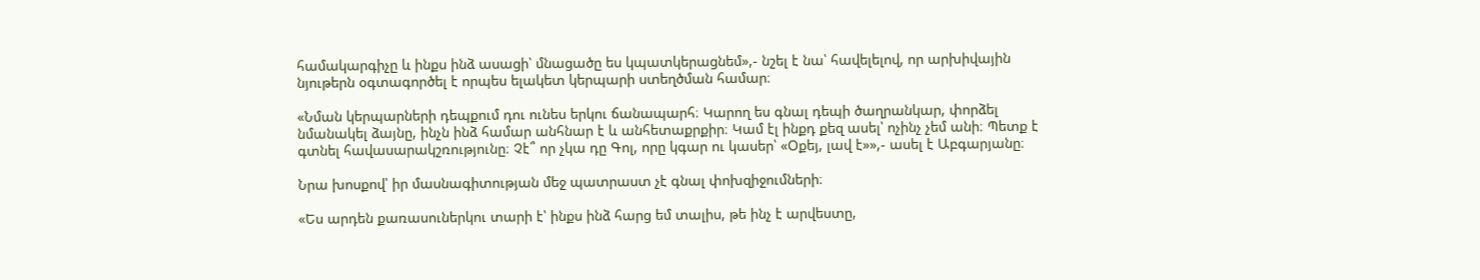համակարգիչը և ինքս ինձ ասացի՝ մնացածը ես կպատկերացնեմ»,- նշել է նա՝ հավելելով, որ արխիվային նյութերն օգտագործել է որպես ելակետ կերպարի ստեղծման համար։

«Նման կերպարների դեպքում դու ունես երկու ճանապարհ։ Կարող ես գնալ դեպի ծաղրանկար, փորձել նմանակել ձայնը, ինչն ինձ համար անհնար է և անհետաքրքիր։ Կամ էլ ինքդ քեզ ասել՝ ոչինչ չեմ անի։ Պետք է գտնել հավասարակշռությունը։ Չէ՞ որ չկա դը Գոլ, որը կգար ու կասեր՝ «Օքեյ, լավ է»»,- ասել է Աբգարյանը։

Նրա խոսքով՝ իր մասնագիտության մեջ պատրաստ չէ գնալ փոխզիջումների։

«Ես արդեն քառասուներկու տարի է՝ ինքս ինձ հարց եմ տալիս, թե ինչ է արվեստը,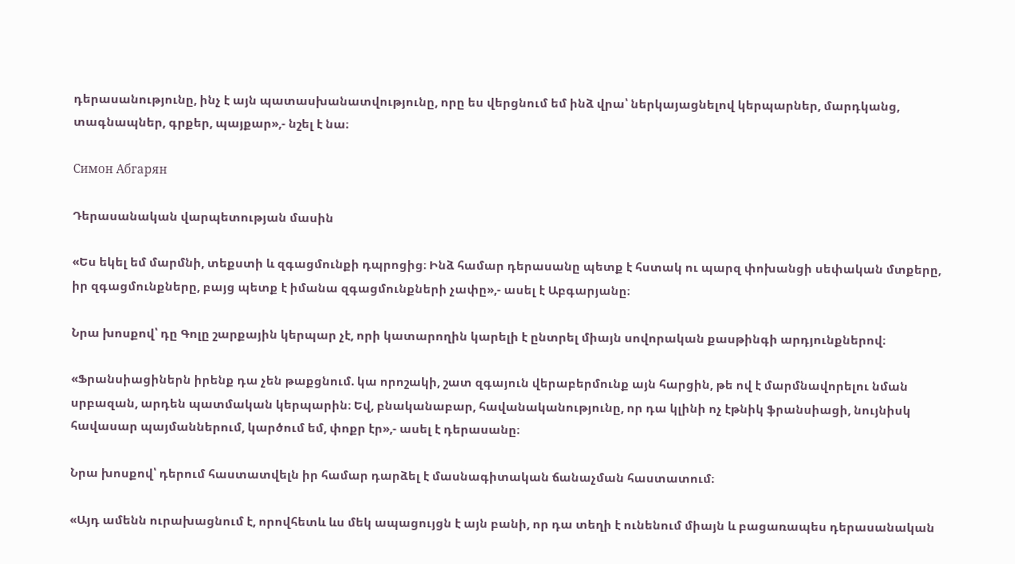դերասանությունը, ինչ է այն պատասխանատվությունը, որը ես վերցնում եմ ինձ վրա՝ ներկայացնելով կերպարներ, մարդկանց, տագնապներ, գրքեր, պայքար»,- նշել է նա։

Симон Абгарян

Դերասանական վարպետության մասին

«Ես եկել եմ մարմնի, տեքստի և զգացմունքի դպրոցից։ Ինձ համար դերասանը պետք է հստակ ու պարզ փոխանցի սեփական մտքերը, իր զգացմունքները, բայց պետք է իմանա զգացմունքների չափը»,- ասել է Աբգարյանը։

Նրա խոսքով՝ դը Գոլը շարքային կերպար չէ, որի կատարողին կարելի է ընտրել միայն սովորական քասթինգի արդյունքներով։

«Ֆրանսիացիներն իրենք դա չեն թաքցնում. կա որոշակի, շատ զգայուն վերաբերմունք այն հարցին, թե ով է մարմնավորելու նման սրբազան, արդեն պատմական կերպարին։ Եվ, բնականաբար, հավանականությունը, որ դա կլինի ոչ էթնիկ ֆրանսիացի, նույնիսկ հավասար պայմաններում, կարծում եմ, փոքր էր»,- ասել է դերասանը։

Նրա խոսքով՝ դերում հաստատվելն իր համար դարձել է մասնագիտական ճանաչման հաստատում։

«Այդ ամենն ուրախացնում է, որովհետև ևս մեկ ապացույցն է այն բանի, որ դա տեղի է ունենում միայն և բացառապես դերասանական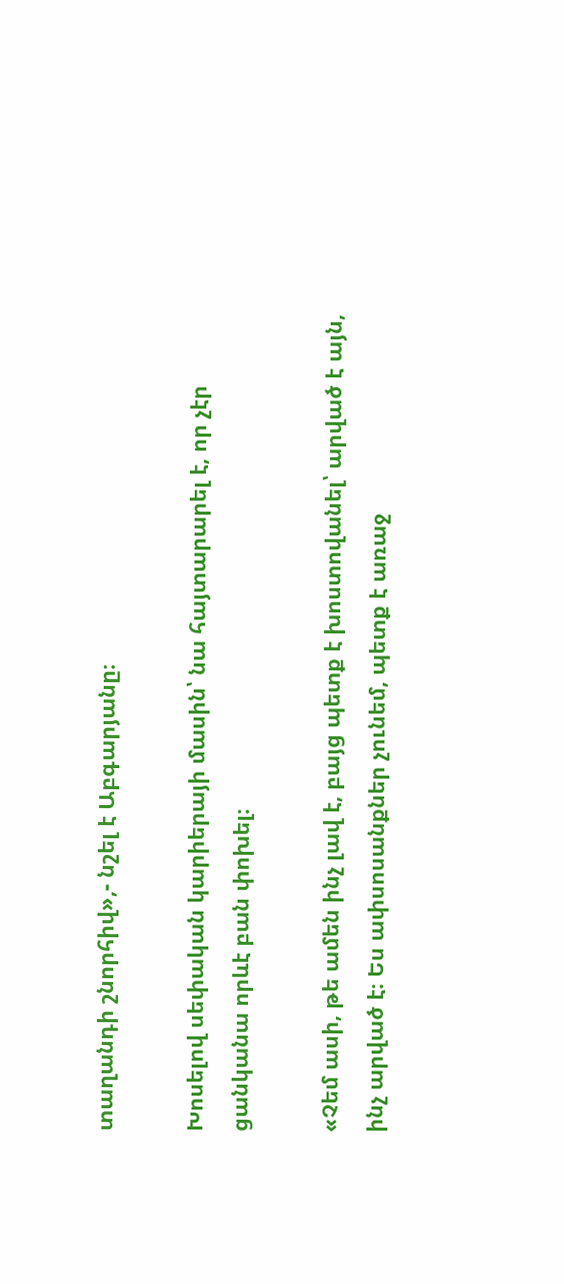տաղանդի շնորհիվ»,- նշել է Աբգարյանը։

Խոսելով սեփական կարիերայի մասին՝ նա հայտարարել է, որ չէր ցանկանա որևէ բան փոխել։

«Չեմ ասի, թե ամեն ինչ լավ է, բայց պետք է խոստովանել՝ արված է այն, ինչ արված է։ Ես ափսոսանքներ չունեմ, պետք է առաջ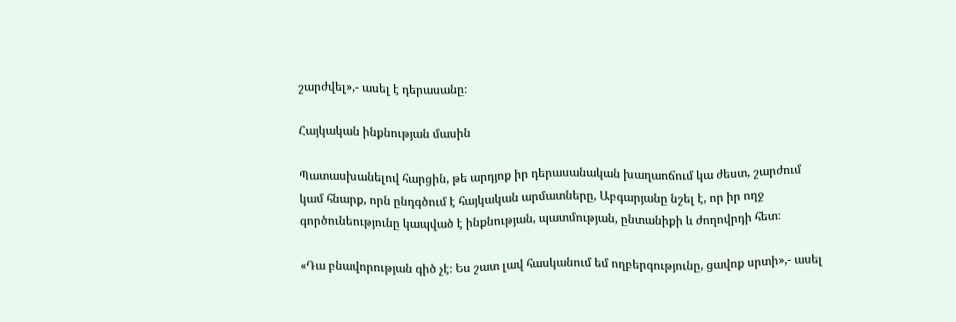շարժվել»,- ասել է դերասանը։

Հայկական ինքնության մասին

Պատասխանելով հարցին, թե արդյոք իր դերասանական խաղաոճում կա ժեստ, շարժում կամ հնարք, որն ընդգծում է հայկական արմատները, Աբգարյանը նշել է, որ իր ողջ գործունեությունը կապված է ինքնության, պատմության, ընտանիքի և ժողովրդի հետ։

«Դա բնավորության գիծ չէ։ Ես շատ լավ հասկանում եմ ողբերգությունը, ցավոք սրտի»,- ասել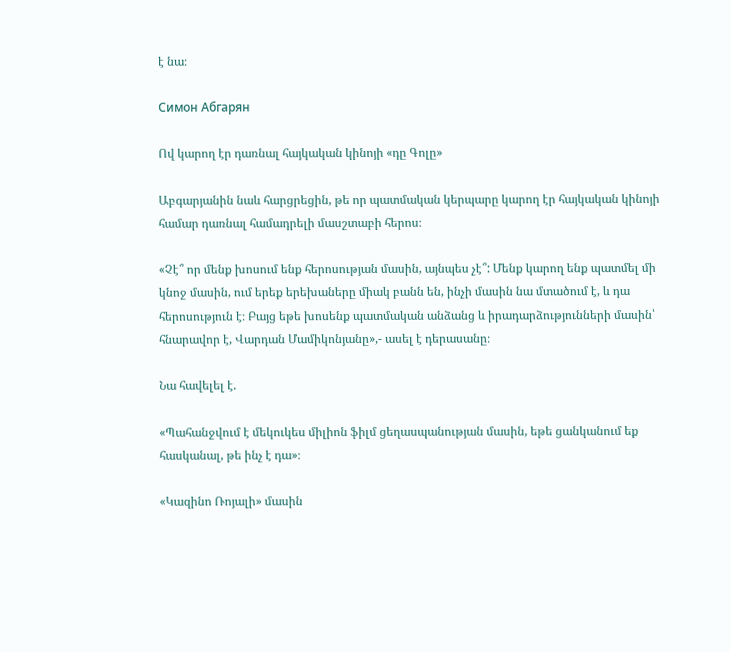է նա։

Симон Абгарян

Ով կարող էր դառնալ հայկական կինոյի «դը Գոլը»

Աբգարյանին նաև հարցրեցին, թե որ պատմական կերպարը կարող էր հայկական կինոյի համար դառնալ համադրելի մասշտաբի հերոս։

«Չէ՞ որ մենք խոսում ենք հերոսության մասին, այնպես չէ՞: Մենք կարող ենք պատմել մի կնոջ մասին, ում երեք երեխաները միակ բանն են, ինչի մասին նա մտածում է, և դա հերոսություն է։ Բայց եթե խոսենք պատմական անձանց և իրադարձությունների մասին՝ հնարավոր է, Վարդան Մամիկոնյանը»,- ասել է դերասանը։

Նա հավելել է.

«Պահանջվում է մեկուկես միլիոն ֆիլմ ցեղասպանության մասին, եթե ցանկանում եք հասկանալ, թե ինչ է դա»։

«Կազինո Ռոյալի» մասին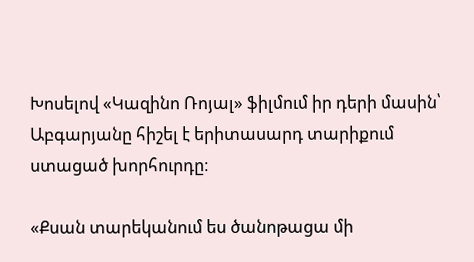Խոսելով «Կազինո Ռոյալ» ֆիլմում իր դերի մասին՝ Աբգարյանը հիշել է երիտասարդ տարիքում ստացած խորհուրդը։

«Քսան տարեկանում ես ծանոթացա մի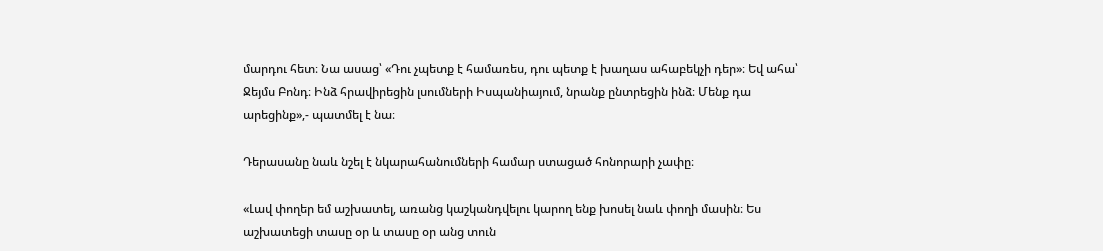մարդու հետ։ Նա ասաց՝ «Դու չպետք է համառես, դու պետք է խաղաս ահաբեկչի դեր»։ Եվ ահա՝ Ջեյմս Բոնդ։ Ինձ հրավիրեցին լսումների Իսպանիայում, նրանք ընտրեցին ինձ։ Մենք դա արեցինք»,- պատմել է նա։

Դերասանը նաև նշել է նկարահանումների համար ստացած հոնորարի չափը։

«Լավ փողեր եմ աշխատել, առանց կաշկանդվելու կարող ենք խոսել նաև փողի մասին։ Ես աշխատեցի տասը օր և տասը օր անց տուն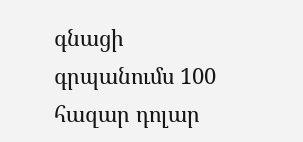գնացի գրպանումս 100 հազար դոլար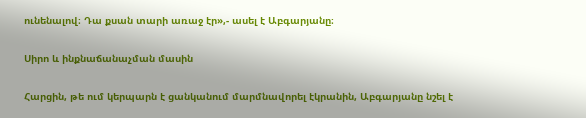ունենալով։ Դա քսան տարի առաջ էր»,- ասել է Աբգարյանը։

Սիրո և ինքնաճանաչման մասին

Հարցին, թե ում կերպարն է ցանկանում մարմնավորել էկրանին, Աբգարյանը նշել է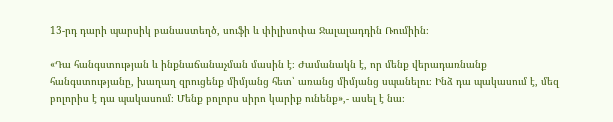13-րդ դարի պարսիկ բանաստեղծ, սուֆի և փիլիսոփա Ջալալադդին Ռումիին։

«Դա հանգստության և ինքնաճանաչման մասին է։ Ժամանակն է, որ մենք վերադառնանք հանգստությանը, խաղաղ զրուցենք միմյանց հետ՝ առանց միմյանց սպանելու։ Ինձ դա պակասում է, մեզ բոլորիս է դա պակասում։ Մենք բոլորս սիրո կարիք ունենք»,- ասել է նա։